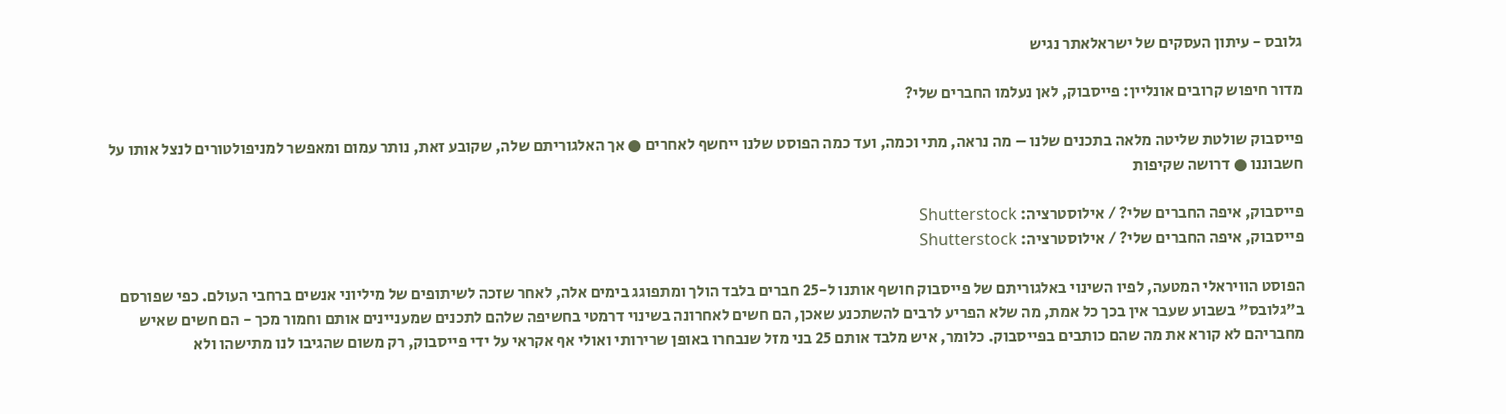גלובס - עיתון העסקים של ישראלאתר נגיש

מדור חיפוש קרובים אונליין: פייסבוק, לאן נעלמו החברים שלי?

פייסבוק שולטת שליטה מלאה בתכנים שלנו – מה נראה, מתי וכמה, ועד כמה הפוסט שלנו ייחשף לאחרים ● אך האלגוריתם שלה, שקובע זאת, נותר עמום ומאפשר למניפולטורים לנצל אותו על חשבוננו ● דרושה שקיפות

פייסבוק, איפה החברים שלי? / אילוסטרציה: Shutterstock
פייסבוק, איפה החברים שלי? / אילוסטרציה: Shutterstock

הפוסט הוויראלי המטעה, לפיו השינוי באלגוריתם של פייסבוק חושף אותנו ל-25 חברים בלבד הולך ומתפוגג בימים אלה, לאחר שזכה לשיתופים של מיליוני אנשים ברחבי העולם. כפי שפורסם ב"גלובס" בשבוע שעבר אין בכך כל אמת, מה שלא הפריע לרבים להשתכנע שאכן, הם חשים לאחרונה בשינוי דרמטי בחשיפה שלהם לתכנים שמעניינים אותם וחמור מכך - הם חשים שאיש מחבריהם לא קורא את מה שהם כותבים בפייסבוק. כלומר, איש מלבד אותם 25 בני מזל שנבחרו באופן שרירותי ואולי אף אקראי על ידי פייסבוק, רק משום שהגיבו לנו מתישהו ולא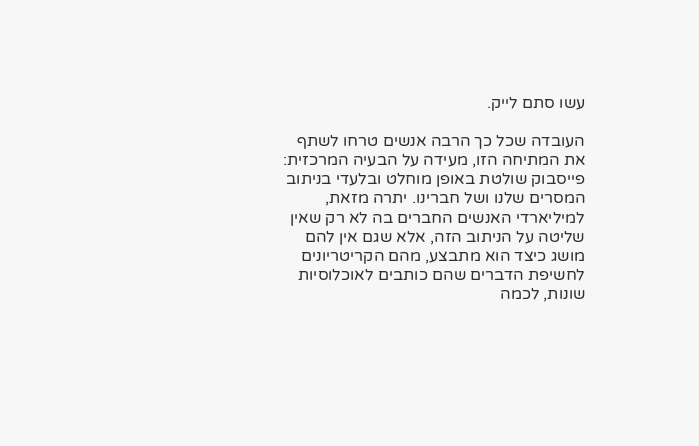עשו סתם לייק.

העובדה שכל כך הרבה אנשים טרחו לשתף את המתיחה הזו, מעידה על הבעיה המרכזית: פייסבוק שולטת באופן מוחלט ובלעדי בניתוב המסרים שלנו ושל חברינו. יתרה מזאת, למיליארדי האנשים החברים בה לא רק שאין שליטה על הניתוב הזה, אלא שגם אין להם מושג כיצד הוא מתבצע, מהם הקריטריונים לחשיפת הדברים שהם כותבים לאוכלוסיות שונות, לכמה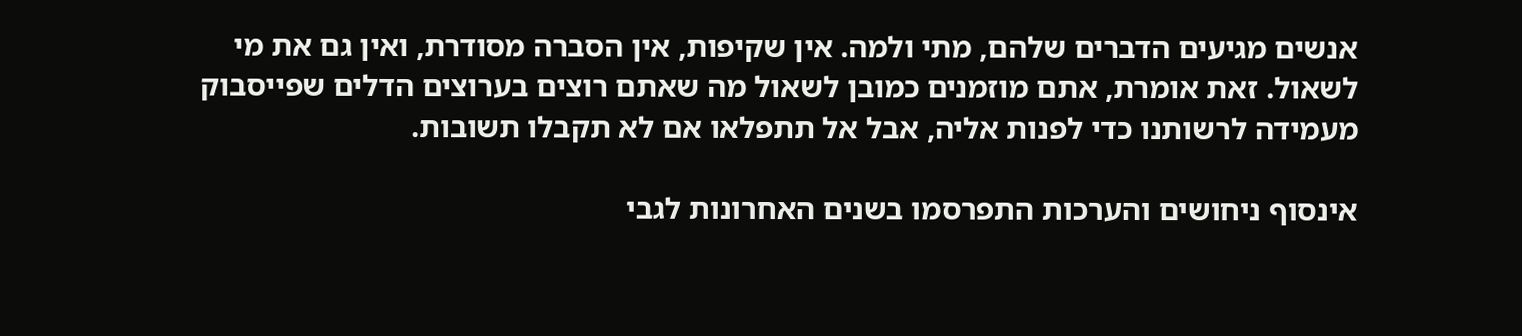אנשים מגיעים הדברים שלהם, מתי ולמה. אין שקיפות, אין הסברה מסודרת, ואין גם את מי לשאול. זאת אומרת, אתם מוזמנים כמובן לשאול מה שאתם רוצים בערוצים הדלים שפייסבוק מעמידה לרשותנו כדי לפנות אליה, אבל אל תתפלאו אם לא תקבלו תשובות.

אינסוף ניחושים והערכות התפרסמו בשנים האחרונות לגבי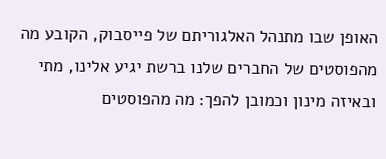האופן שבו מתנהל האלגוריתם של פייסבוק, הקובע מה מהפוסטים של החברים שלנו ברשת יגיע אלינו, מתי ובאיזה מינון וכמובן להפך: מה מהפוסטים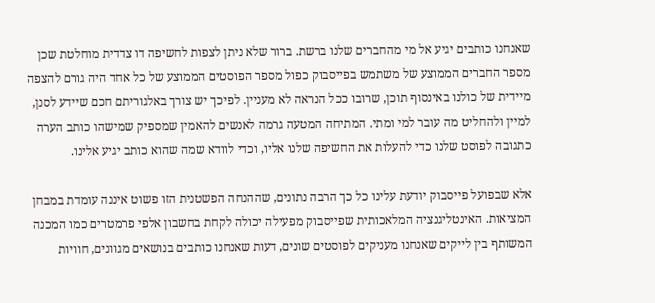שאנחנו כותבים יגיע אל מי מהחברים שלנו ברשת. ברור שלא ניתן לצפות לחשיפה דו צדדית מוחלטת שכן מספר החברים הממוצע של משתמש בפייסבוק כפול מספר הפוסטים הממוצע של כל אחד היה גורם להצפה מיידית של כולנו באינסוף תוכן, שרובו ככל הנראה לא מעניין. לפיכך יש צורך באלגוריתם חכם שיידע לסנן, למיין ולהחליט מה עובר למי ומתי. המתיחה המטעה גרמה לאנשים להאמין שמספיק שמישהו כותב הערה כתגובה לפוסט שלנו כדי להעלות את החשיפה שלנו אליו, וכדי לוודא שמה שהוא כותב יגיע אלינו.

אלא שבפועל פייסבוק יודעת עלינו כל כך הרבה נתונים, שההנחה הפשטנית הזו פשוט איננה עומדת במבחן המציאות. האינטליגנציה המלאכותית שפייסבוק מפעילה יכולה לקחת בחשבון אלפי פרמטרים כמו המכנה המשותף בין לייקים שאנחנו מעניקים לפוסטים שונים, דעות שאנחנו כותבים בנושאים מגוונים, חוויות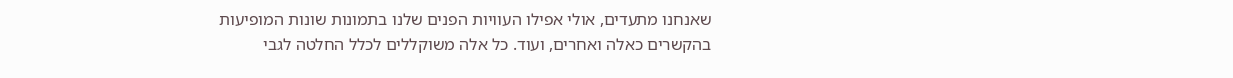שאנחנו מתעדים, אולי אפילו העוויות הפנים שלנו בתמונות שונות המופיעות בהקשרים כאלה ואחרים, ועוד. כל אלה משוקללים לכלל החלטה לגבי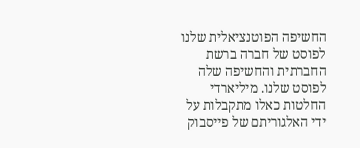החשיפה הפוטנציאלית שלנו לפוסט של חברה ברשת החברתית והחשיפה שלה לפוסט שלנו. מיליארדי החלטות כאלו מתקבלות על ידי האלגוריתם של פייסבוק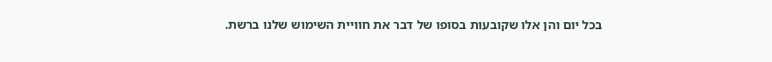בכל יום והן אלו שקובעות בסופו של דבר את חוויית השימוש שלנו ברשת.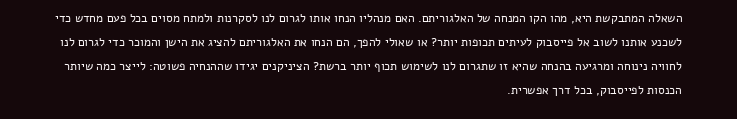השאלה המתבקשת היא, מהו הקו המנחה של האלגוריתם. האם מנהליו הנחו אותו לגרום לנו לסקרנות ולמתח מסוים בכל פעם מחדש כדי לשכנע אותנו לשוב אל פייסבוק לעיתים תכופות יותר? או שאולי להפך, הם הנחו את האלגוריתם להציג את הישן והמוכר כדי לגרום לנו לחוויה נינוחה ומרגיעה בהנחה שהיא זו שתגרום לנו לשימוש תכוף יותר ברשת? הציניקנים יגידו שההנחיה פשוטה: לייצר כמה שיותר הכנסות לפייסבוק, בכל דרך אפשרית.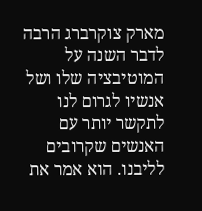מארק צוקרברג הרבה לדבר השנה על המוטיבציה שלו ושל אנשיו לגרום לנו לתקשר יותר עם האנשים שקרובים לליבנו. הוא אמר את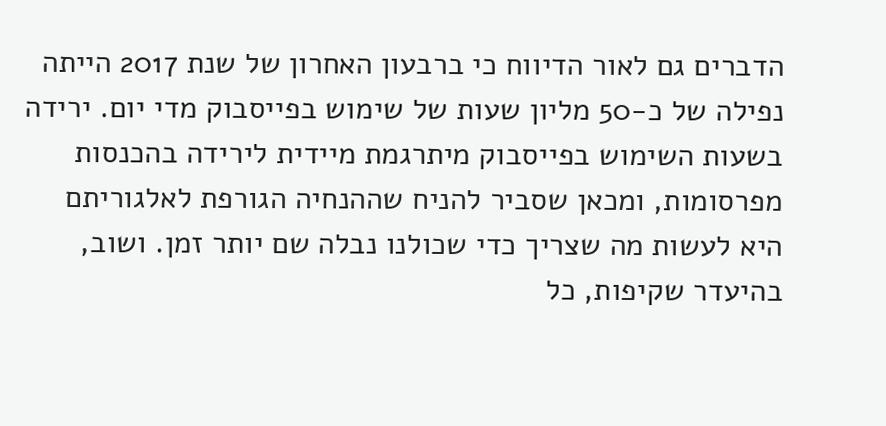הדברים גם לאור הדיווח כי ברבעון האחרון של שנת 2017 הייתה נפילה של כ-50 מליון שעות של שימוש בפייסבוק מדי יום. ירידה בשעות השימוש בפייסבוק מיתרגמת מיידית לירידה בהכנסות מפרסומות, ומכאן שסביר להניח שההנחיה הגורפת לאלגוריתם היא לעשות מה שצריך כדי שכולנו נבלה שם יותר זמן. ושוב, בהיעדר שקיפות, כל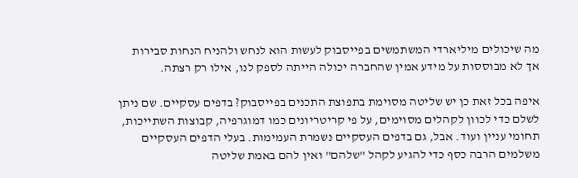מה שיכולים מיליארדי המשתמשים בפייסבוק לעשות הוא לנחש ולהניח הנחות סבירות אך לא מבוססות על מידע אמין שהחברה יכולה הייתה לספק לנו, אילו רק רצתה.

איפה בכל זאת כן יש שליטה מסוימת בתפוצת התכנים בפייסבוק? בדפים עסקיים. שם ניתן לשלם כדי לכוון לקהלים מסוימים, על פי קריטריונים כמו דמוגרפיה, קבוצות השתייכות, תחומי עניין ועוד. אבל, גם בדפים העסקיים נשמרת העמימות. בעלי הדפים העסקיים משלמים הרבה כסף כדי להגיע לקהל "שלהם" ואין להם באמת שליטה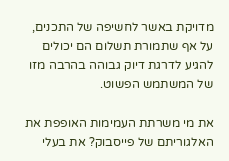מדויקת באשר לחשיפה של התכנים, על אף שתמורת תשלום הם יכולים להגיע לדרגת דיוק גבוהה בהרבה מזו של המשתמש הפשוט.

את מי משרתת העמימות האופפת את האלגוריתם של פייסבוק? את בעלי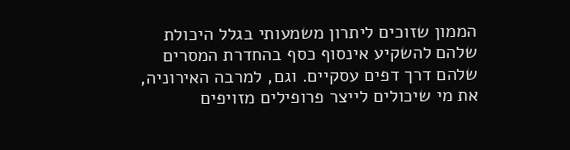הממון שזוכים ליתרון משמעותי בגלל היכולת שלהם להשקיע אינסוף כסף בהחדרת המסרים שלהם דרך דפים עסקיים. וגם, למרבה האירוניה, את מי שיכולים לייצר פרופילים מזויפים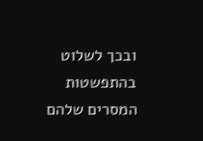ובכך לשלוט בהתפשטות המסרים שלהם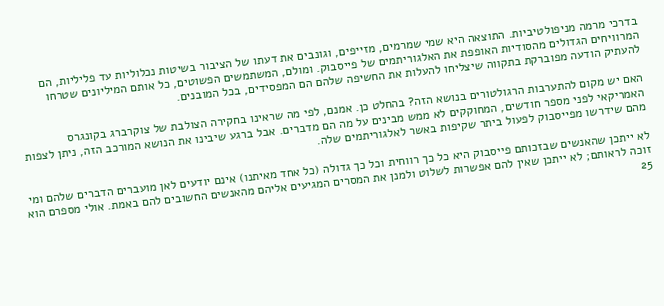בדרכי מרמה מניפולטיביות. התוצאה היא שמי שמרמים, מזייפים, וגונבים את דעתו של הציבור בשיטות נכלוליות עד פליליות, הם המרוויחים הגדולים מהסודיות האופפת את האלגוריתמים של פייסבוק. ומולם, המשתמשים הפשוטים, כל אותם המיליונים שטרחו להעתיק הודעה מפוברקת בתקווה שיצליחו להעלות את החשיפה שלהם הם המפסידים, בכל המובנים.

האם יש מקום להתערבות הרגולטורים בנושא הזה? בהחלט כן. אמנם, לפי מה שראינו בחקירה הצולבת של צוקרברג בקונגרס האמריקאי לפני מספר חודשים, המחוקקים לא ממש מבינים על מה הם מדברים. אבל ברגע שיבינו את הנושא המורכב הזה, ניתן לצפות מהם שידרשו מפייסבוק לפעול ביתר שקיפות באשר לאלגוריתמים שלה.

לא ייתכן שהאנשים שבזכותם פייסבוק היא כל כך רווחית וכל כך גדולה (כל אחד מאיתנו) אינם יודעים לאן מועברים הדברים שלהם ומי זוכה לראותם; לא ייתכן שאין להם אפשרות לשלוט ולמנן את המסרים המגיעים אליהם מהאנשים החשובים להם באמת. אולי מספרם הוא 25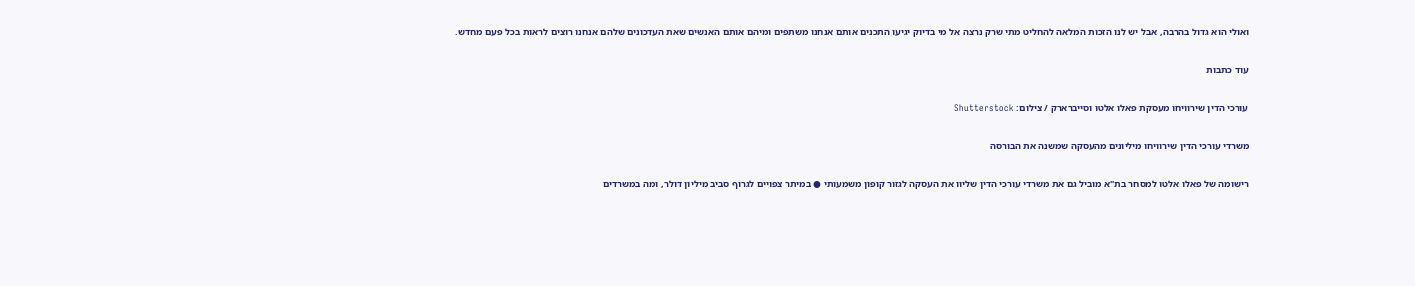ואולי הוא גדול בהרבה, אבל יש לנו הזכות המלאה להחליט מתי שרק נרצה אל מי בדיוק יגיעו התכנים אותם אנחנו משתפים ומיהם אותם האנשים שאת העדכונים שלהם אנחנו רוצים לראות בכל פעם מחדש.

עוד כתבות

עורכי הדין שירוויחו מעסקת פאלו אלטו וסייברארק / צילום: Shutterstock

משרדי עורכי הדין שירוויחו מיליונים מהעסקה שמשנה את הבורסה

רישומה של פאלו אלטו למסחר בת"א מוביל גם את משרדי עורכי הדין שליוו את העסקה לגזור קופון משמעותי ● במיתר צפויים לגרוף סביב מיליון דולר, ומה במשרדים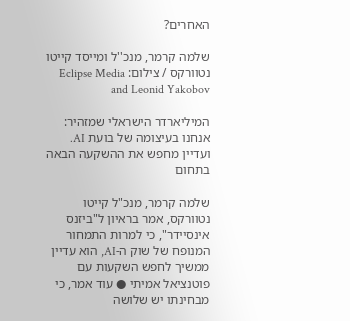האחרים?

שלמה קרמר, מנכ''ל ומייסד קייטו נטוורקס / צילום: Eclipse Media and Leonid Yakobov

המיליארדר הישראלי שמזהיר: אנחנו בעיצומה של בועת AI. ועדיין מחפש את ההשקעה הבאה בתחום

שלמה קרמר, מנכ"ל קייטו נטוורקס, אמר בראיון ל"ביזנס אינסיידר", כי למרות התמחור המנופח של שוק ה-AI, הוא עדיין ממשיך לחפש השקעות עם פוטנציאל אמיתי ● עוד אמר, כי מבחינתו יש שלושה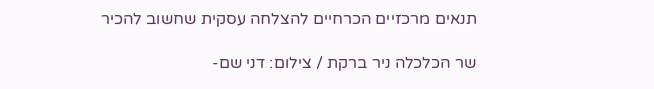תנאים מרכזיים הכרחיים להצלחה עסקית שחשוב להכיר

שר הכלכלה ניר ברקת / צילום: דני שם-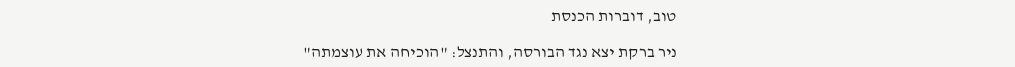טוב, דוברות הכנסת

ניר ברקת יצא נגד הבורסה, והתנצל: "הוכיחה את עוצמתה"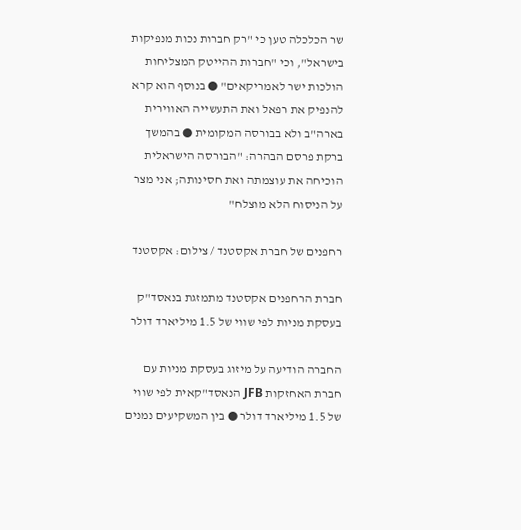שר הכלכלה טען כי "רק חברות נכות מנפיקות בישראל", וכי "חברות ההייטק המצליחות הולכות ישר לאמריקאים" ● בנוסף הוא קרא להנפיק את רפאל ואת התעשייה האווירית בארה"ב ולא בבורסה המקומית ● בהמשך ברקת פרסם הבהרה: "הבורסה הישראלית הוכיחה את עוצמתה ואת חסינותה; אני מצר על הניסוח הלא מוצלח"

רחפנים של חברת אקסטנד / צילום: אקסטנד

חברת הרחפנים אקסטנד מתמזגת בנאסד"ק בעסקת מניות לפי שווי של 1.5 מיליארד דולר

החברה הודיעה על מיזוג בעסקת מניות עם חברת האחזקות JFB הנאסד"קאית לפי שווי של 1.5 מיליארד דולר ● בין המשקיעים נמנים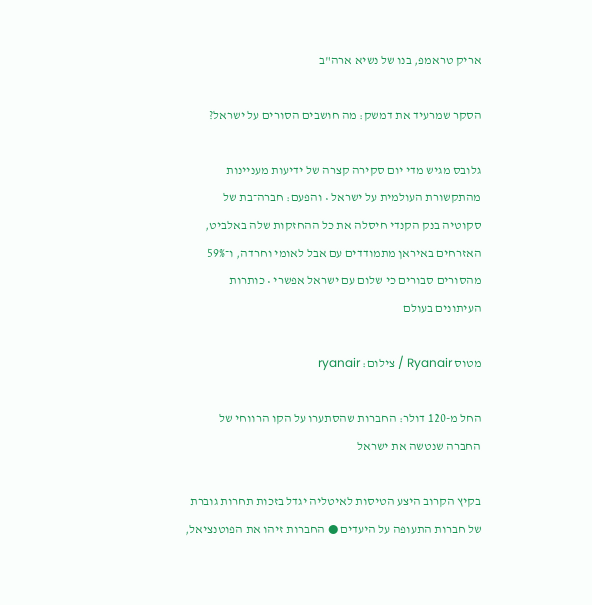אריק טראמפ, בנו של נשיא ארה"ב

הסקר שמרעיד את דמשק: מה חושבים הסורים על ישראל?

גלובס מגיש מדי יום סקירה קצרה של ידיעות מעניינות מהתקשורת העולמית על ישראל • והפעם: חברה־בת של סקוטיה בנק הקנדי חיסלה את כל ההחזקות שלה באלביט, האזרחים באיראן מתמודדים עם אבל לאומי וחרדה, ו־59% מהסורים סבורים כי שלום עם ישראל אפשרי • כותרות העיתונים בעולם

מטוס Ryanair / צילום: ryanair

החל מ-120 דולר: החברות שהסתערו על הקו הרווחי של החברה שנטשה את ישראל

בקיץ הקרוב היצע הטיסות לאיטליה יגדל בזכות תחרות גוברת של חברות התעופה על היעדים ● החברות זיהו את הפוטנציאל,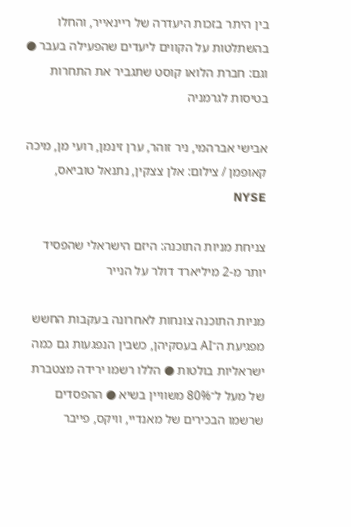בין היתר בזכות היעדרה של ריינאייר, והחלו בהשתלטות על הקווים ליעדים שהפעילה בעבר ● וגם: חברת הלואו קוסט שתגביר את התחרות בטיסות לגרמניה

אבישי אברהמי, ניר זוהר, ערן זינמן, רועי מן, מיכה קאופמן / צילום: אלן צצקין, נתנאל טוביאס, NYSE

צניחת מניות התוכנה: היזם הישראלי שהפסיד יותר מ-2 מיליארד דולר על הנייר

מניות התוכנה צונחות לאחרונה בעקבות החשש מפגיעת ה־AI בעסקיהן, כשבין הנפגעות גם כמה ישראליות בולטות ● הללו רשמו ירידה מצטברת של מעל ל־80% משוויין בשיא ● ההפסדים שרשמו הבכירים של מאנדיי, וויקס, פייבר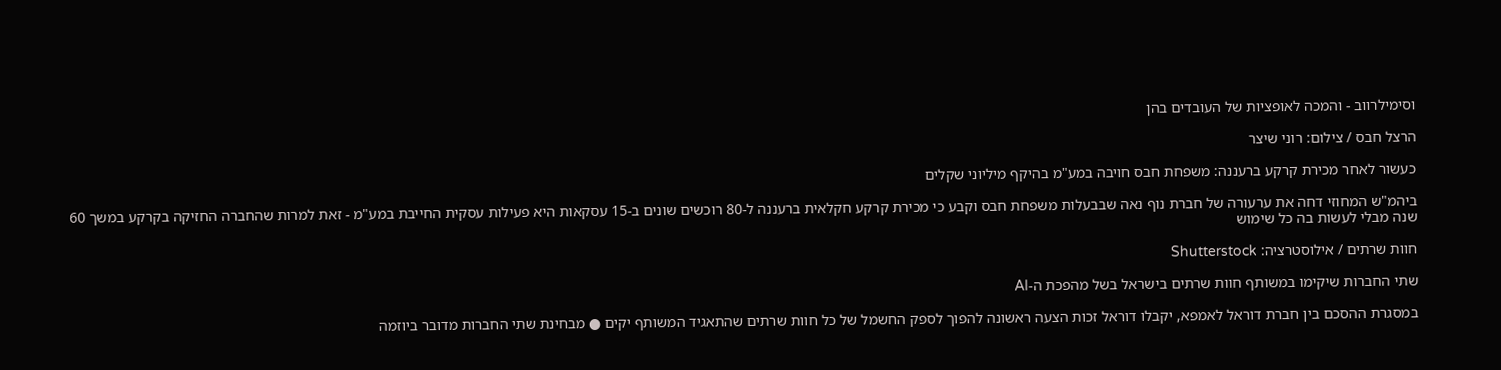וסימילרווב - והמכה לאופציות של העובדים בהן

הרצל חבס / צילום: רוני שיצר

כעשור לאחר מכירת קרקע ברעננה: משפחת חבס חויבה במע"מ בהיקף מיליוני שקלים

ביהמ"ש המחוזי דחה את ערעורה של חברת נוף נאה שבבעלות משפחת חבס וקבע כי מכירת קרקע חקלאית ברעננה ל-80 רוכשים שונים ב-15 עסקאות היא פעילות עסקית החייבת במע"מ - זאת למרות שהחברה החזיקה בקרקע במשך 60 שנה מבלי לעשות בה כל שימוש

חוות שרתים / אילוסטרציה: Shutterstock

שתי החברות שיקימו במשותף חוות שרתים בישראל בשל מהפכת ה-AI

במסגרת ההסכם בין חברת דוראל לאמפא, יקבלו דוראל זכות הצעה ראשונה להפוך לספק החשמל של כל חוות שרתים שהתאגיד המשותף יקים ● מבחינת שתי החברות מדובר ביוזמה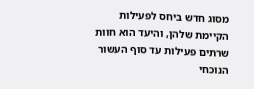מסוג חדש ביחס לפעילות הקיימת שלהן, והיעד הוא חוות שרתים פעילות עד סוף העשור הנוכחי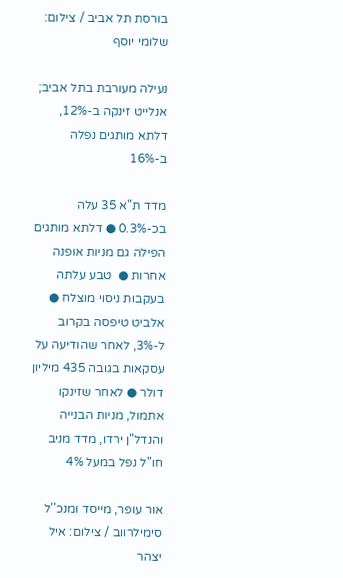בורסת תל אביב / צילום: שלומי יוסף

נעילה מעורבת בתל אביב; אנלייט זינקה ב-12%, דלתא מותגים נפלה ב-16%

מדד ת"א 35 עלה בכ-0.3% ● דלתא מותגים הפילה גם מניות אופנה אחרות ●  טבע עלתה בעקבות ניסוי מוצלח ● אלביט טיפסה בקרוב ל-3%, לאחר שהודיעה על עסקאות בגובה 435 מיליון דולר ● לאחר שזינקו אתמול, מניות הבנייה והנדל"ן ירדו, מדד מניב חו"ל נפל במעל 4%

אור עופר, מייסד ומנכ''ל סימילרווב / צילום: איל יצהר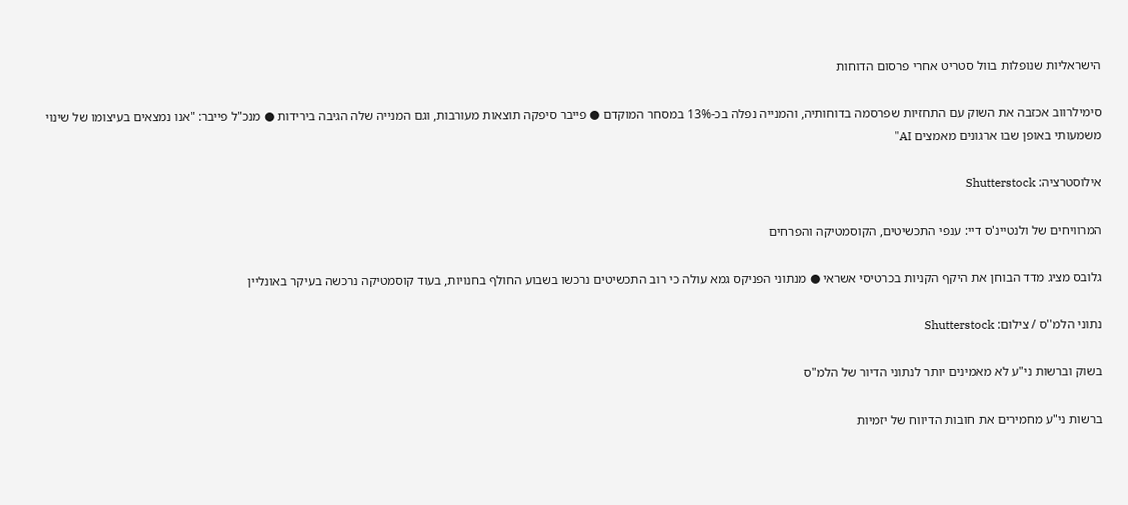הישראליות שנופלות בוול סטריט אחרי פרסום הדוחות

סימילרווב אכזבה את השוק עם התחזיות שפרסמה בדוחותיה, והמנייה נפלה בכ-13% במסחר המוקדם ● פייבר סיפקה תוצאות מעורבות, וגם המנייה שלה הגיבה בירידות ● מנכ"ל פייבר: "אנו נמצאים בעיצומו של שינוי משמעותי באופן שבו ארגונים מאמצים AI"

אילוסטרציה: Shutterstock

המרוויחים של ולנטיינ'ס דיי: ענפי התכשיטים, הקוסמטיקה והפרחים

גלובס מציג מדד הבוחן את היקף הקניות בכרטיסי אשראי ● מנתוני הפניקס גמא עולה כי רוב התכשיטים נרכשו בשבוע החולף בחנויות, בעוד קוסמטיקה נרכשה בעיקר באונליין

נתוני הלמ''ס / צילום: Shutterstock

בשוק וברשות ני"ע לא מאמינים יותר לנתוני הדיור של הלמ"ס

ברשות ני"ע מחמירים את חובות הדיווח של יזמיות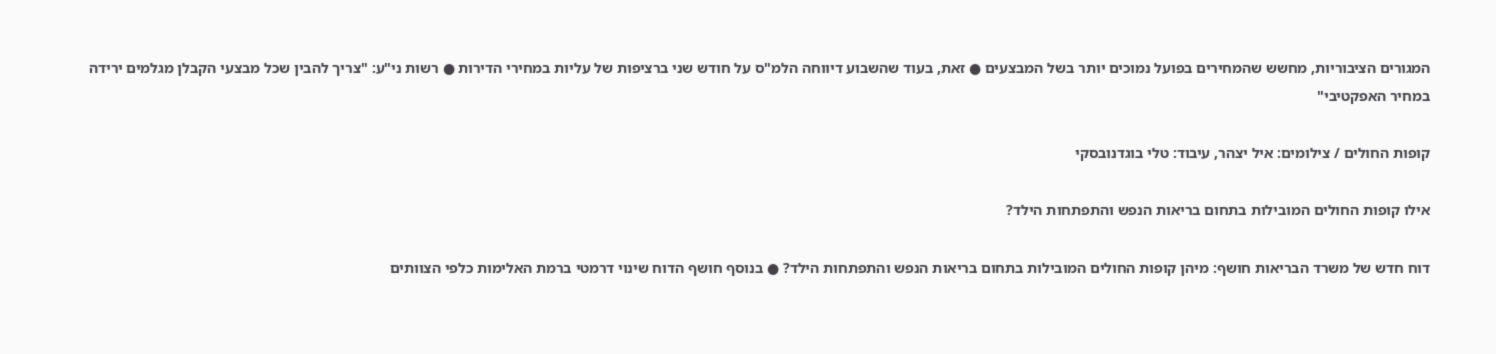המגורים הציבוריות, מחשש שהמחירים בפועל נמוכים יותר בשל המבצעים ● זאת, בעוד שהשבוע דיווחה הלמ"ס על חודש שני ברציפות של עליות במחירי הדירות ● רשות ני"ע: "צריך להבין שכל מבצעי הקבלן מגלמים ירידה במחיר האפקטיבי"

קופות החולים / צילומים: איל יצהר, עיבוד: טלי בוגדנובסקי

אילו קופות החולים המובילות בתחום בריאות הנפש והתפתחות הילד?

דוח חדש של משרד הבריאות חושף: מיהן קופות החולים המובילות בתחום בריאות הנפש והתפתחות הילד? ● בנוסף חושף הדוח שינוי דרמטי ברמת האלימות כלפי הצוותים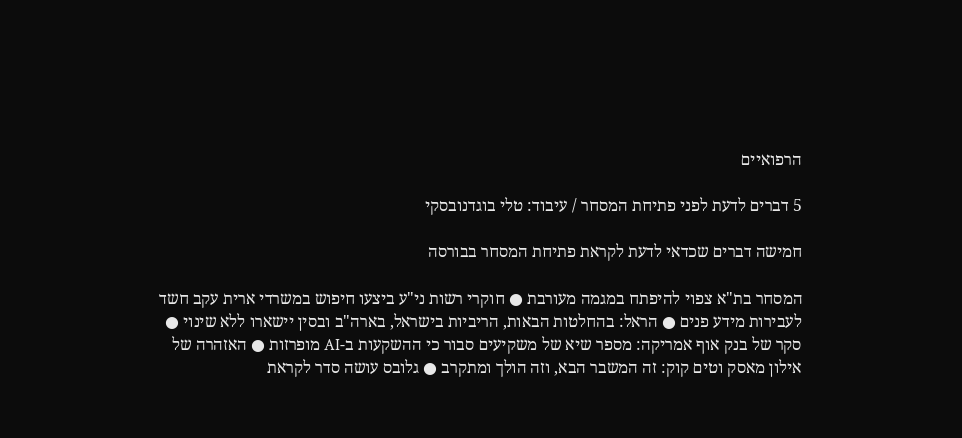הרפואיים

5 דברים לדעת לפני פתיחת המסחר / עיבוד: טלי בוגדנובסקי

חמישה דברים שכדאי לדעת לקראת פתיחת המסחר בבורסה

המסחר בת"א צפוי להיפתח במגמה מעורבת ● חוקרי רשות ני"ע ביצעו חיפוש במשרדי ארית עקב חשד לעבירות מידע פנים ● הראל: בהחלטות הבאות, הריביות בישראל, בארה"ב ובסין יישארו ללא שינוי ● סקר של בנק אוף אמריקה: מספר שיא של משקיעים סבור כי ההשקעות ב-AI מופרזות ● האזהרה של אילון מאסק וטים קוק: זה המשבר הבא, וזה הולך ומתקרב ● גלובס עושה סדר לקראת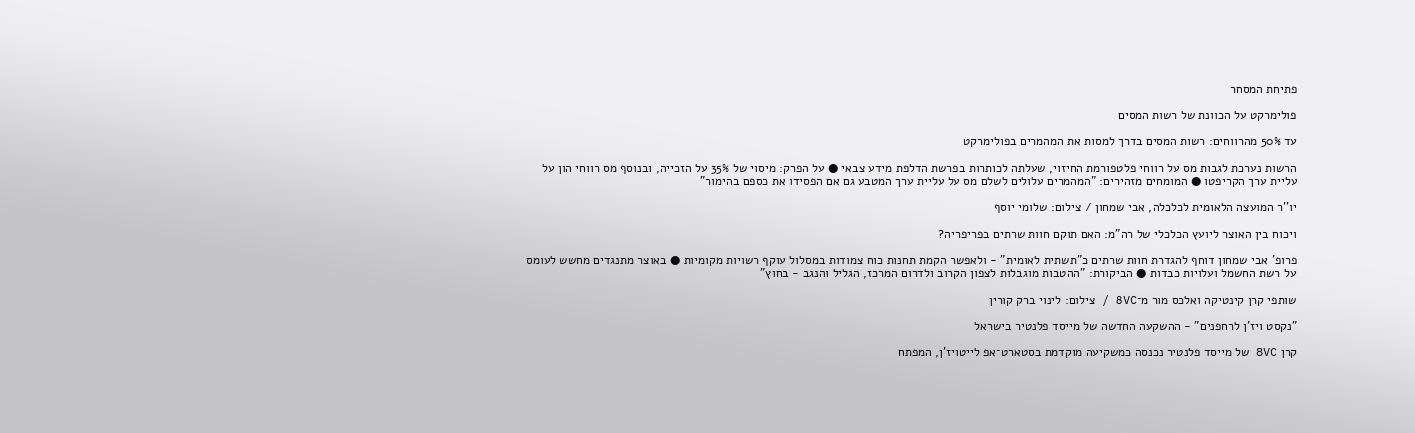פתיחת המסחר

פולימרקט על הכוונת של רשות המסים

עד 50% מהרווחים: רשות המסים בדרך למסות את המהמרים בפולימרקט

הרשות נערכת לגבות מס על רווחי פלטפורמת החיזוי, שעלתה לכותרות בפרשת הדלפת מידע צבאי ● על הפרק: מיסוי של 35% על הזכייה, ובנוסף מס רווחי הון על עליית ערך הקריפטו ● המומחים מזהירים: "המהמרים עלולים לשלם מס על עליית ערך המטבע גם אם הפסידו את כספם בהימור"

יו''ר המועצה הלאומית לכלכלה, אבי שמחון / צילום: שלומי יוסף

ויכוח בין האוצר ליועץ הכלכלי של רה"מ: האם תוקם חוות שרתים בפריפריה?

פרופ' אבי שמחון דוחף להגדרת חוות שרתים כ"תשתית לאומית" - ולאפשר הקמת תחנות כוח צמודות במסלול עוקף רשויות מקומיות ● באוצר מתנגדים מחשש לעומס על רשת החשמל ועלויות כבדות ● הביקורת: "ההטבות מוגבלות לצפון הקרוב ולדרום המרכז, הגליל והנגב - בחוץ"

שותפי קרן קינטיקה ואלכס מור מ־8VC / צילום: לינוי ברק קורין

"נקסט ויז'ן לרחפנים" - ההשקעה החדשה של מייסד פלנטיר בישראל

קרן 8VC של מייסד פלנטיר נכנסה כמשקיעה מוקדמת בסטארט־אפ לייטויז'ן, המפתח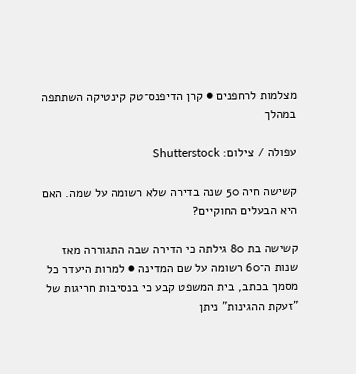מצלמות לרחפנים ● קרן הדיפנס־טק קינטיקה השתתפה במהלך

עפולה / צילום: Shutterstock

קשישה חיה 50 שנה בדירה שלא רשומה על שמה. האם היא הבעלים החוקיים?

קשישה בת 80 גילתה כי הדירה שבה התגוררה מאז שנות ה־60 רשומה על שם המדינה ● למרות היעדר כל מסמך בכתב, בית המשפט קבע כי בנסיבות חריגות של "זעקת ההגינות" ניתן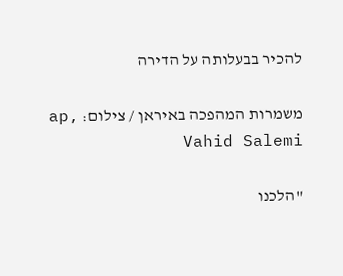להכיר בבעלותה על הדירה

משמרות המהפכה באיראן / צילום: ap, Vahid Salemi

"הלכנו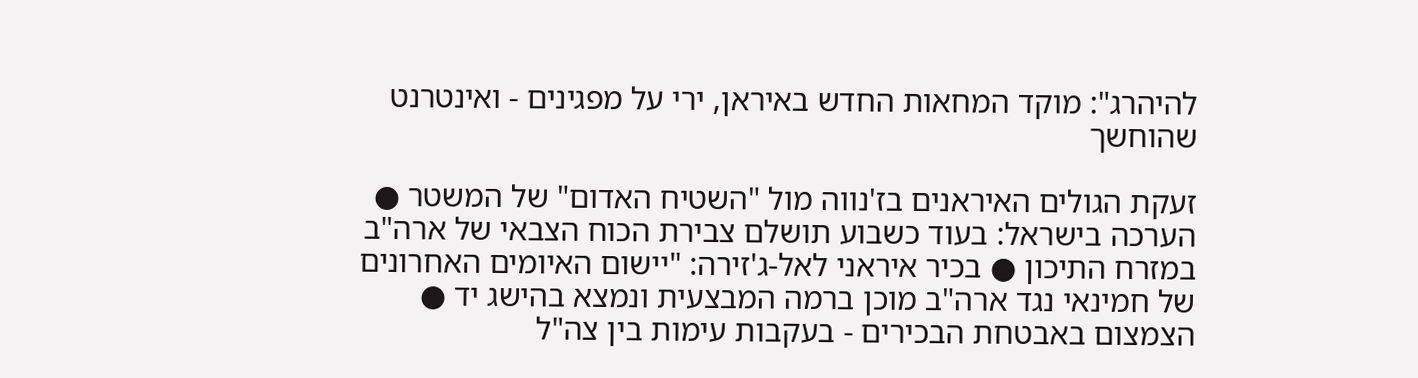להיהרג": מוקד המחאות החדש באיראן, ירי על מפגינים - ואינטרנט שהוחשך

זעקת הגולים האיראנים בז'נווה מול "השטיח האדום" של המשטר ● הערכה בישראל: בעוד כשבוע תושלם צבירת הכוח הצבאי של ארה"ב במזרח התיכון ● בכיר איראני לאל-ג'זירה: "יישום האיומים האחרונים של חמינאי נגד ארה"ב מוכן ברמה המבצעית ונמצא בהישג יד ● הצמצום באבטחת הבכירים - בעקבות עימות בין צה"ל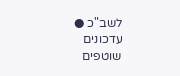לשב"כ ● עדכונים שוטפים